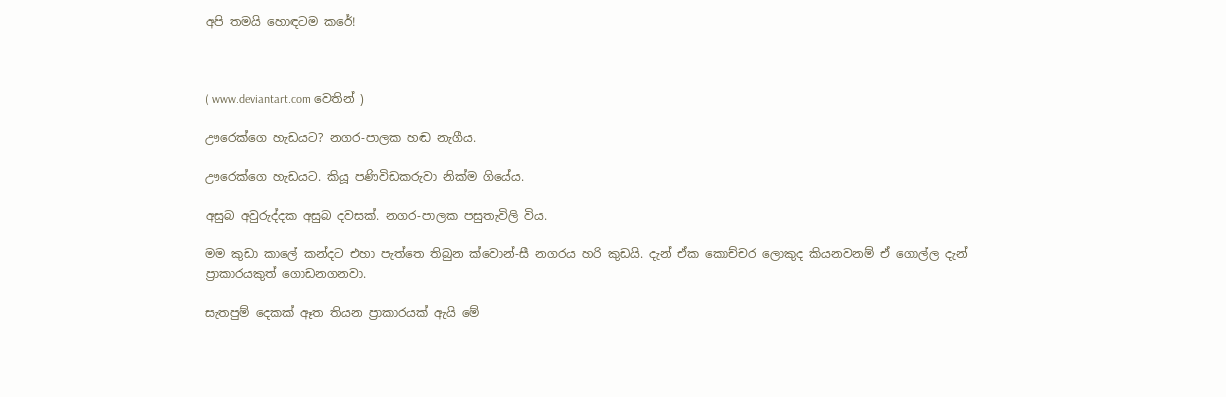අපි තමයි හොඳටම කරේ!



( www.deviantart.com වෙතින් )

ඌරෙක්ගෙ හැඩයට? නගර-පාලක හඬ නැගීය.

ඌරෙක්ගෙ හැඩයට. කියූ පණිවිඩකරුවා නික්ම ගියේය.

අසුබ අවුරුද්දක අසුබ දවසක්. නගර-පාලක පසුතැවිලි විය.

මම කුඩා කාලේ කන්දට එහා පැත්තෙ තිබුන ක්වොන්-සී නගරය හරි කුඩයි. දැන් ඒක කොච්චර ලොකුද කියනවනම් ඒ ගොල්ල දැන් ප්‍රාකාරයකුත් ගොඩනගනවා.

සැතපුම් දෙකක් ඈත තියන ප්‍රාකාරයක් ඇයි මේ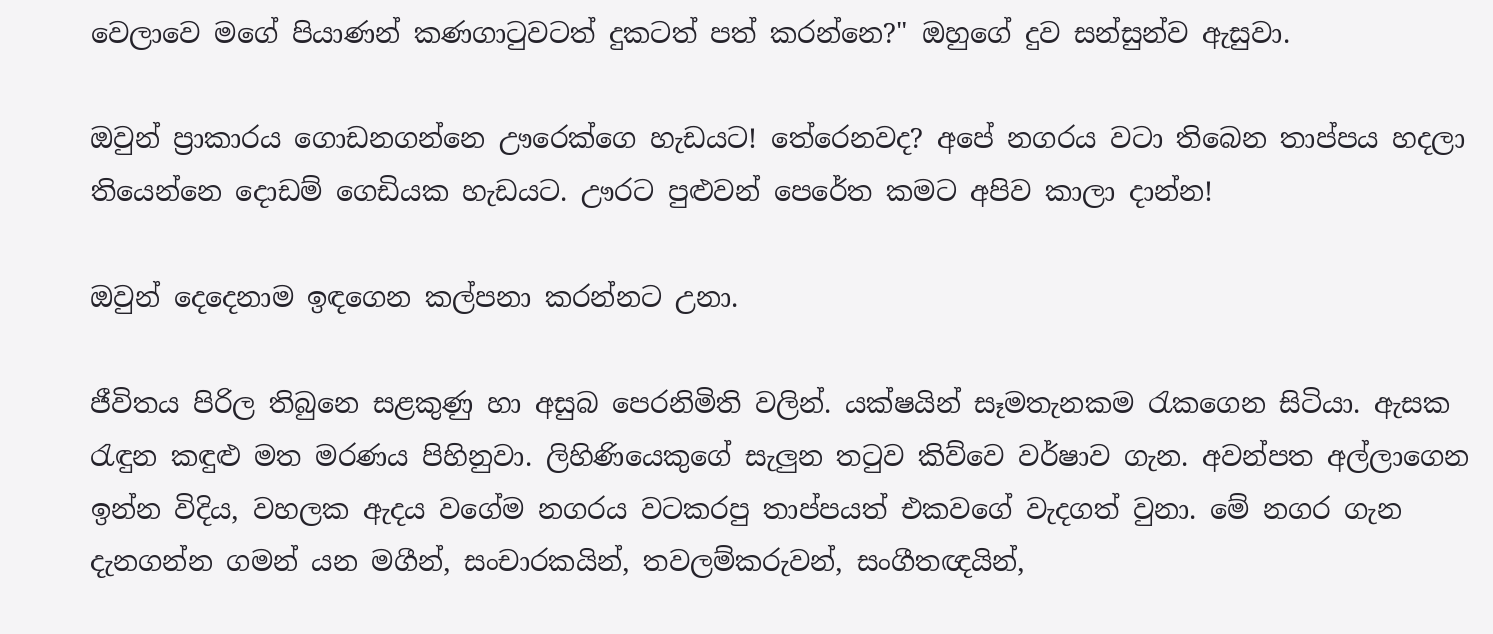වෙලාවෙ මගේ පියාණන් කණගාටුවටත් දුකටත් පත් කරන්නෙ?" ඔහුගේ දුව සන්සුන්ව ඇසුවා.

ඔවුන් ප්‍රාකාරය ගොඩනගන්නෙ ඌරෙක්ගෙ හැඩයට! තේරෙනවද? අපේ නගරය වටා තිබෙන තාප්පය හදලා තියෙන්නෙ දොඩම් ගෙඩියක හැඩයට. ඌරට පුළුවන් පෙරේත කමට අපිව කාලා දාන්න!

ඔවුන් දෙදෙනාම ඉඳගෙන කල්පනා කරන්නට උනා.

ජීවිතය පිරිල තිබුනෙ සළකුණු හා අසුබ පෙරනිමිති වලින්. යක්ෂයින් සෑමතැනකම රැකගෙන සිටියා. ඇසක රැඳුන කඳුළු මත මරණය පිහිනුවා. ලිහිණියෙකුගේ සැලුන තටුව කිව්වෙ වර්ෂාව ගැන. අවන්පත අල්ලාගෙන ඉන්න විදිය, වහලක ඇදය වගේම නගරය වටකරපු තාප්පයත් එකවගේ වැදගත් වුනා. මේ නගර ගැන දැනගන්න ගමන් යන මගීන්, සංචාරකයින්, තවලම්කරුවන්, සංගීතඥයින්,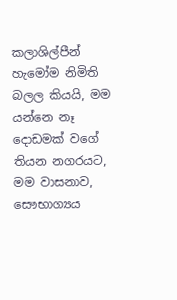කලාශිල්පීන් හැමෝම නිමිති බලල කියයි, මම යන්නෙ නෑ දොඩමක් වගේ තියන නගරයට, මම වාසනාව, සෞභාග්‍යය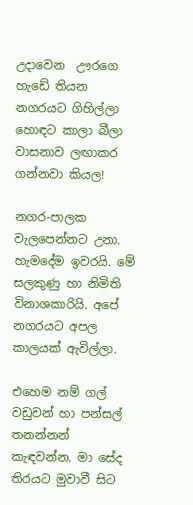උදාවෙන  ඌරගෙ හැඩේ තියන නගරයට ගිහිල්ලා හොඳට කාලා බීලා වාසනාව ලඟාකර ගන්නවා කියල!

නගර-පාලක වැලපෙන්නට උනා. හැමදේම ඉවරයි. මේ සලකුණු හා නිමිති විනාශකාරියි. අපේ නගරයට අපල කාලයක් ඇවිල්ලා.

එහෙම නම් ගල් වඩුවන් හා පන්සල් තනන්නන් කැඳවන්න. මා සේද තිරයට මුවාවී සිට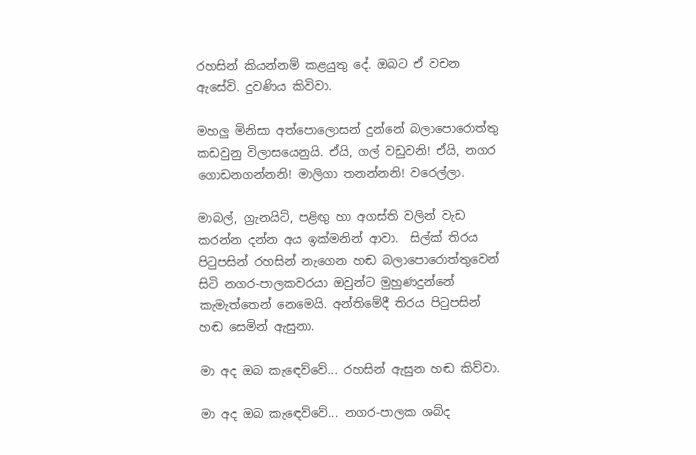රහසින් කියන්නම් කළයුතු දේ. ඔබට ඒ වචන ඇසේවි. දුවණිය කිවිවා.

මහලු මිනිසා අත්පොලොසන් දුන්නේ බලාපොරොත්තු කඩවුනු විලාසයෙනුයි. ඒයි, ගල් වඩුවනි! ඒයි, නගර ගොඩනගන්නනි! මාලිගා තනන්නනි! වරෙල්ලා.

මාබල්, ග්‍රැනයිට්, පළිඟු හා අගස්ති වලින් වැඩ කරන්න දන්න අය ඉක්මනින් ආවා.  සිල්ක් තිරය පිටුපසින් රහසින් නැගෙන හඬ බලාපොරොත්තුවෙන් සිටි නගර-පාලකවරයා ඔවුන්ට මුහුණදුන්නේ කැමැත්තෙන් නෙමෙයි. අන්තිමේදී තිරය පිටුපසින් හඬ සෙමින් ඇසුනා.

මා අද ඔබ කැඳෙව්වේ... රහසින් ඇසුන හඬ කිව්වා.

මා අද ඔබ කැඳෙව්වේ... නගර-පාලක ශබ්ද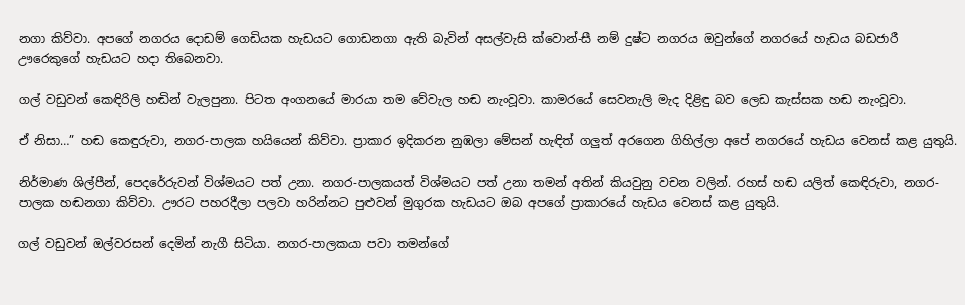නගා කිව්වා. අපගේ නගරය දොඩම් ගෙඩියක හැඩයට ගොඩනගා ඇති බැවින් අසල්වැසි ක්වොන්-සී නම් දුෂ්ට නගරය ඔවුන්ගේ නගරයේ හැඩය බඩජාරී ඌරෙකුගේ හැඩයට හදා තිබෙනවා.

ගල් වඩුවන් කෙඳිරිලි හඬින් වැලපුනා. පිටත අංගනයේ මාරයා තම වේවැල හඬ නැංවූවා. කාමරයේ සෙවනැලි මැද දිළිඳු බව ලෙඩ කැස්සක හඬ නැංවූවා.

ඒ නිසා…” හඬ කෙඳුරුවා, නගර-පාලක හයියෙන් කිව්වා. ප්‍රාකාර ඉදිකරන නුඹලා මේසන් හැඳිත් ගලුත් අරගෙන ගිහිල්ලා අපේ නගරයේ හැඩය වෙනස් කළ යුතුයි.

නිර්මාණ ශිල්පීන්, පෙදරේරුවන් විශ්මයට පත් උනා. නගර-පාලකයත් විශ්මයට පත් උනා තමන් අතින් කියවුනු වචන වලින්. රහස් හඬ යලිත් කෙඳිරුවා, නගර-පාලක හඬනගා කිව්වා. ඌරට පහරදීලා පලවා හරින්නට පුළුවන් මුගුරක හැඩයට ඔබ අපගේ ප්‍රාකාරයේ හැඩය වෙනස් කළ යුතුයි.

ගල් වඩුවන් ඔල්වරසන් දෙමින් නැගී සිටියා. නගර-පාලකයා පවා තමන්ගේ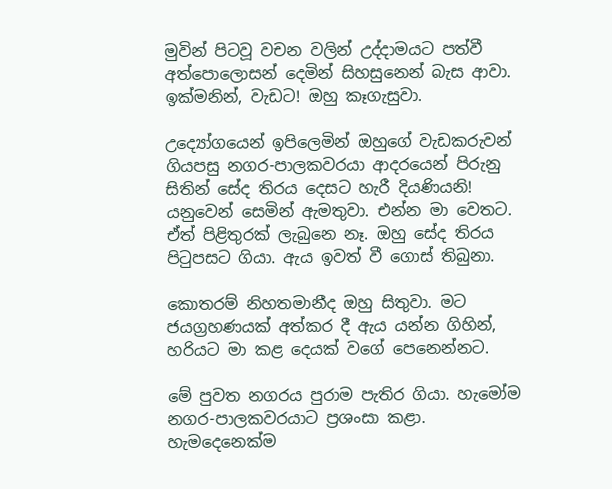මුවින් පිටවූ වචන වලින් උද්දාමයට පත්වී අත්පොලොසන් දෙමින් සිහසුනෙන් බැස ආවා. ඉක්මනින්, වැඩට! ඔහු කෑගැසුවා.

උද්‍යෝගයෙන් ඉපිලෙමින් ඔහුගේ වැඩකරුවන් ගියපසු නගර-පාලකවරයා ආදරයෙන් පිරුනු සිතින් සේද තිරය දෙසට හැරී දියණියනි! යනුවෙන් සෙමින් ඇමතුවා. එන්න මා වෙතට. ඒත් පිළිතුරක් ලැබුනෙ නෑ. ඔහු සේද තිරය පිටුපසට ගියා. ඇය ඉවත් වී ගොස් තිබුනා.

කොතරම් නිහතමානීද ඔහු සිතුවා. මට ජයග්‍රහණයක් අත්කර දී ඇය යන්න ගිහින්, හරියට මා කළ දෙයක් වගේ පෙනෙන්නට.

මේ පුවත නගරය පුරාම පැතිර ගියා. හැමෝම නගර-පාලකවරයාට ප්‍රශංසා කළා. හැමදෙනෙක්ම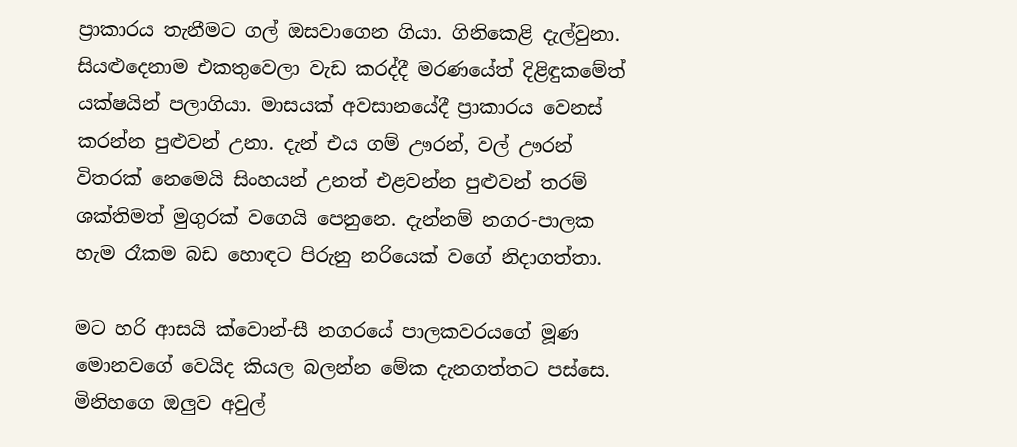ප්‍රාකාරය තැනීමට ගල් ඔසවාගෙන ගියා. ගිනිකෙළි දැල්වුනා. සියළුදෙනාම එකතුවෙලා වැඩ කරද්දී මරණයේත් දිළිඳුකමේත් යක්ෂයින් පලාගියා. මාසයක් අවසානයේදී ප්‍රාකාරය වෙනස් කරන්න පුළුවන් උනා. දැන් එය ගම් ඌරන්, වල් ඌරන් විතරක් නෙමෙයි සිංහයන් උනත් එළවන්න පුළුවන් තරම් ශක්තිමත් මුගුරක් වගෙයි පෙනුනෙ. දැන්නම් නගර-පාලක හැම රෑකම බඩ හොඳට පිරුනු නරියෙක් වගේ නිදාගත්තා.

මට හරි ආසයි ක්වොන්-සී නගරයේ පාලකවරයගේ මූණ මොනවගේ වෙයිද කියල බලන්න මේක දැනගත්තට පස්සෙ. මිනිහගෙ ඔලුව අවුල්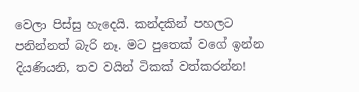වෙලා පිස්සු හැදෙයි. කන්දකින් පහලට පනින්නත් බැරි නෑ. මට පුතෙක් වගේ ඉන්න දියණියනි, තව වයින් ටිකක් වත්කරන්න!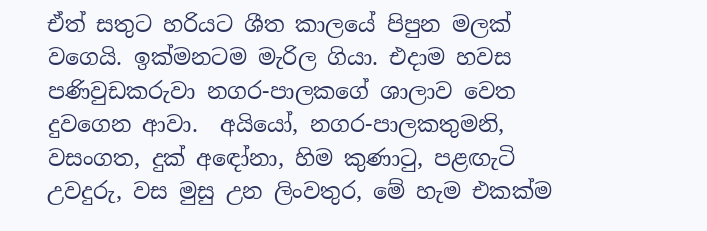ඒත් සතුට හරියට ශීත කාලයේ පිපුන මලක් වගෙයි. ඉක්මනටම මැරිල ගියා. එදාම හවස පණිවුඩකරුවා නගර-පාලකගේ ශාලාව වෙත දුවගෙන ආවා.  අයියෝ, නගර-පාලකතුමනි, වසංගත, දුක් අඳෝනා, හිම කුණාටු, පළඟැටි උවදුරු, වස මුසු උන ලිංවතුර, මේ හැම එකක්ම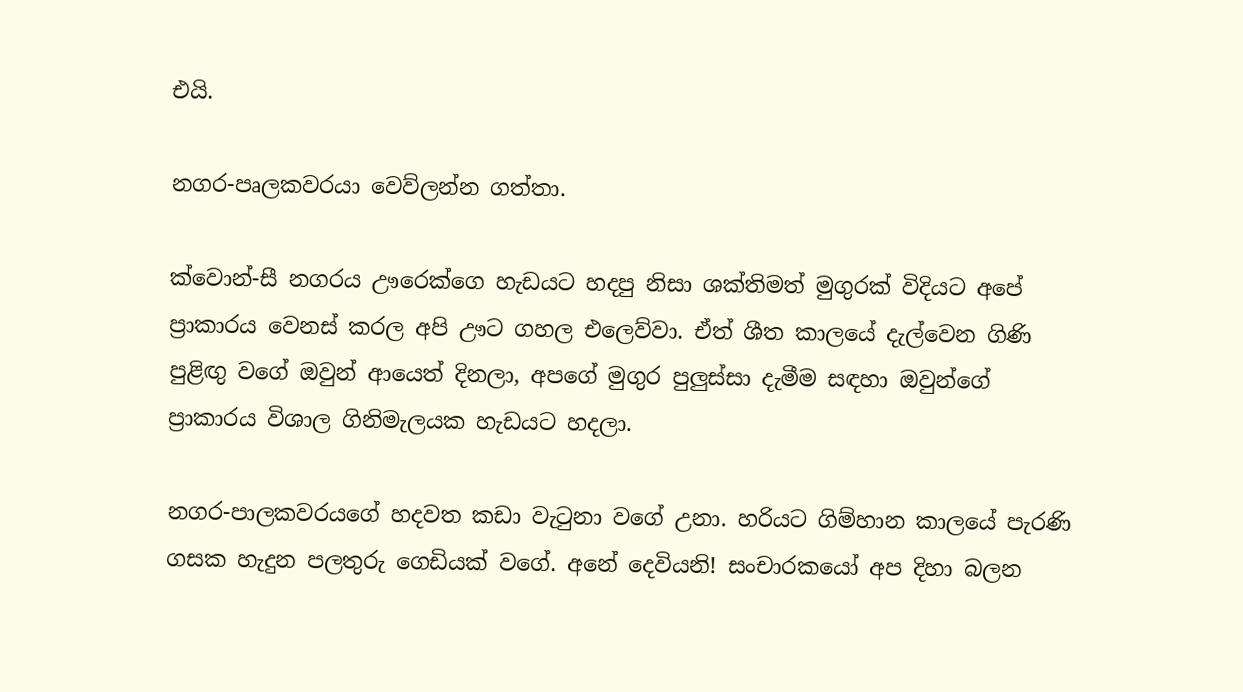එයි.

නගර-පෘලකවරයා වෙව්ලන්න ගත්තා.

ක්වොන්-සී නගරය ඌරෙක්ගෙ හැඩයට හදපු නිසා ශක්තිමත් මුගුරක් විදියට අපේ ප්‍රාකාරය වෙනස් කරල අපි ඌට ගහල එලෙව්වා. ඒත් ශීත කාලයේ දැල්වෙන ගිණි පුළිඟු වගේ ඔවුන් ආයෙත් දිනලා, අපගේ මුගුර පුලුස්සා දැමීම සඳහා ඔවුන්ගේ ප්‍රාකාරය විශාල ගිනිමැලයක හැඩයට හදලා.

නගර-පාලකවරයගේ හදවත කඩා වැටුනා වගේ උනා. හරියට ගිම්හාන කාලයේ පැරණි ගසක හැදුන පලතුරු ගෙඩියක් වගේ. අනේ දෙවියනි! සංචාරකයෝ අප දිහා බලන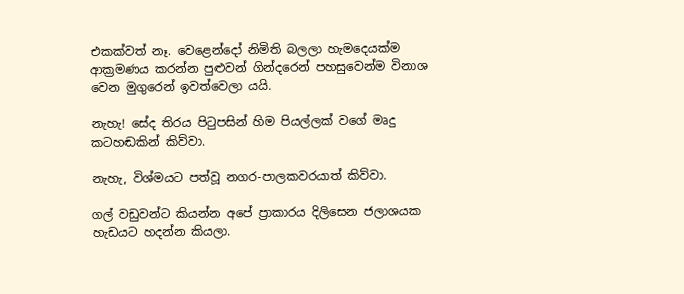එකක්වත් නෑ. වෙළෙන්දෝ නිමිති බලලා හැමදෙයක්ම ආක්‍රමණය කරන්න පුළුවන් ගින්දරෙන් පහසුවෙන්ම විනාශ වෙන මුගුරෙන් ඉවත්වෙලා යයි.

නැහැ! සේද තිරය පිටුපසින් හිම පියල්ලක් වගේ මෘදු කටහඬකින් කිව්වා.

නැහැ, විශ්මයට පත්වූ නගර-පාලකවරයාත් කිව්වා.

ගල් වඩුවන්ට කියන්න අපේ ප්‍රාකාරය දිලිසෙන ජලාශයක හැඩයට හදන්න කියලා.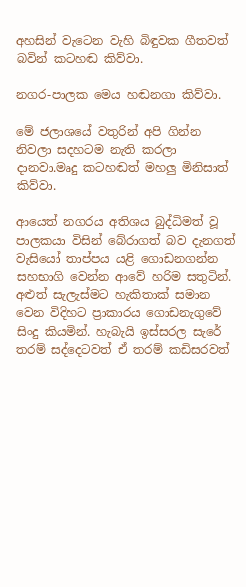අහසින් වැටෙන වැහි බිඳුවක ගීතවත් බවින් කටහඬ කිව්වා.

නගර-පාලක මෙය හඬනගා කිව්වා.

මේ ජලාශයේ වතුරින් අපි ගින්න නිවලා සදහටම නැති කරලා දානවා.මෘදු කටහඬත් මහලු මිනිසාත් කිව්වා.

ආයෙත් නගරය අතිශය බුද්ධිමත් වූ පාලකයා විසින් බේරාගත් බව දැනගත් වැසියෝ තාප්පය යළි ගොඩනගන්න සහභාගි වෙන්න ආවේ හරිම සතුටින්. අළුත් සැලැස්මට හැකිතාක් සමාන වෙන විදිහට ප්‍රාකාරය ගොඩනැගුවේ සිංදු කියමින්. හැබැයි ඉස්සරල සැරේ තරම් සද්දෙටවත් ඒ තරම් කඩිසරවත්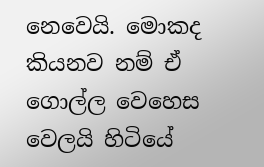නෙවෙයි. මොකද කියනව නම් ඒ ගොල්ල වෙහෙස වෙලයි හිටියේ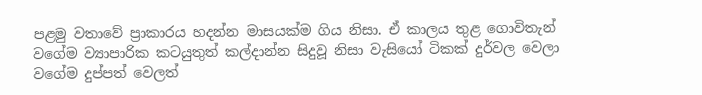පළමු වතාවේ ප්‍රාකාරය හදන්න මාසයක්ම ගිය නිසා. ඒ කාලය තුළ ගොවිතැන් වගේම ව්‍යාපාරික කටයුතුත් කල්දාන්න සිදුවූ නිසා වැසියෝ ටිකක් දුර්වල වෙලා වගේම දුප්පත් වෙලත්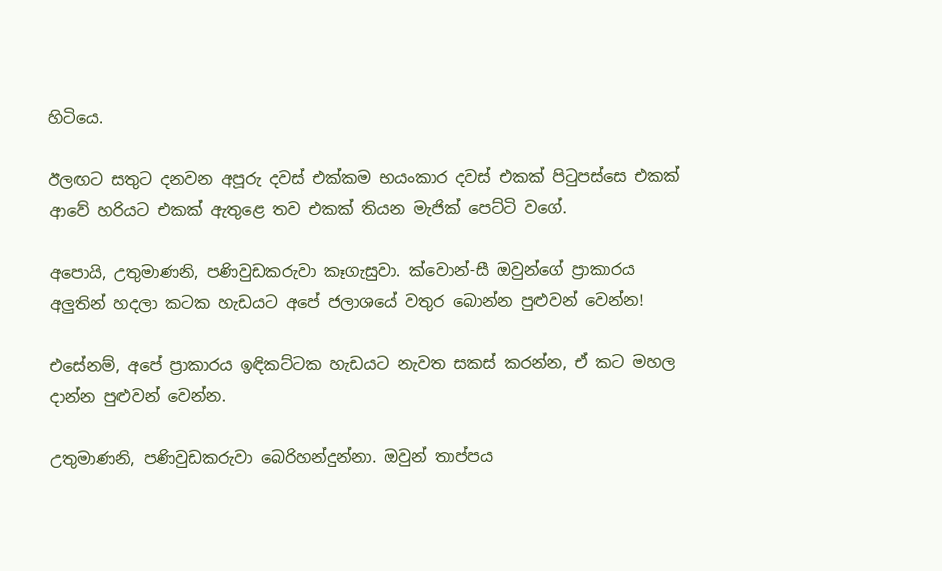හිටියෙ.

ඊලඟට සතුට දනවන අපූරු දවස් එක්කම භයංකාර දවස් එකක් පිටුපස්සෙ එකක් ආවේ හරියට එකක් ඇතුළෙ තව එකක් තියන මැජික් පෙට්ටි වගේ.

අපොයි, උතුමාණනි, පණිවුඩකරුවා කෑගැසුවා. ක්වොන්-සී ඔවුන්ගේ ප්‍රාකාරය අලුතින් හදලා කටක හැඩයට අපේ ජලාශයේ වතුර බොන්න පුළුවන් වෙන්න!

එසේනම්, අපේ ප්‍රාකාරය ඉඳිකට්ටක හැඩයට නැවත සකස් කරන්න, ඒ කට මහල දාන්න පුළුවන් වෙන්න.

උතුමාණනි, පණිවුඩකරුවා බෙරිහන්දුන්නා. ඔවුන් තාප්පය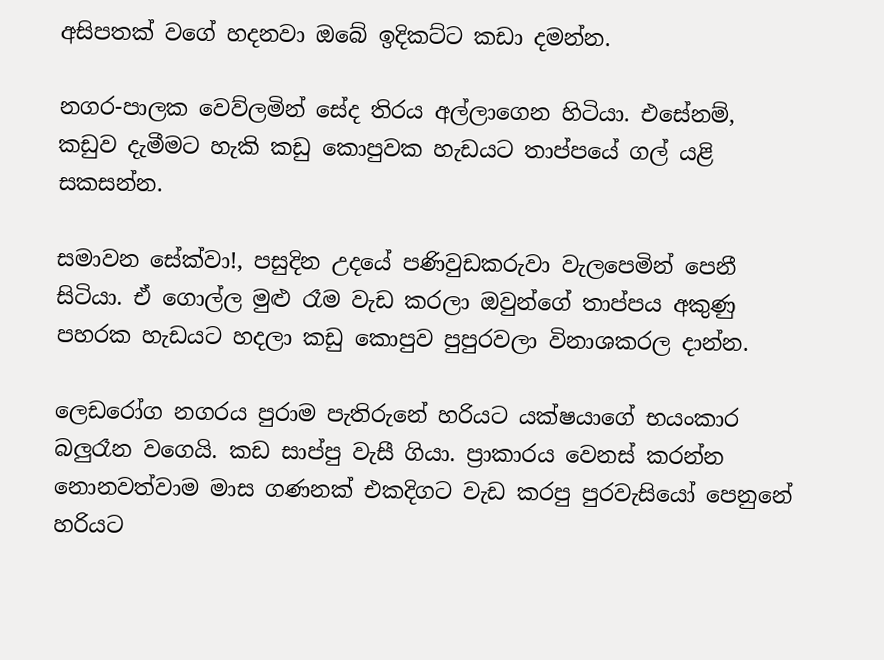අසිපතක් වගේ හදනවා ඔබේ ඉදිකට්ට කඩා දමන්න.

නගර-පාලක වෙව්ලමින් සේද තිරය අල්ලාගෙන හිටියා. එසේනම්, කඩුව දැමීමට හැකි කඩු කොපුවක හැඩයට තාප්පයේ ගල් යළි සකසන්න.

සමාවන සේක්වා!, පසුදින උදයේ පණිවුඩකරුවා වැලපෙමින් පෙනී සිටියා. ඒ ගොල්ල මුළු රෑම වැඩ කරලා ඔවුන්ගේ තාප්පය අකුණු පහරක හැඩයට හදලා කඩු කොපුව පුපුරවලා විනාශකරල දාන්න.

ලෙඩරෝග නගරය පුරාම පැතිරුනේ හරියට යක්ෂයාගේ භයංකාර බලුරෑන වගෙයි. කඩ සාප්පු වැසී ගියා. ප්‍රාකාරය වෙනස් කරන්න නොනවත්වාම මාස ගණනක් එකදිගට වැඩ කරපු පුරවැසියෝ පෙනුනේ හරියට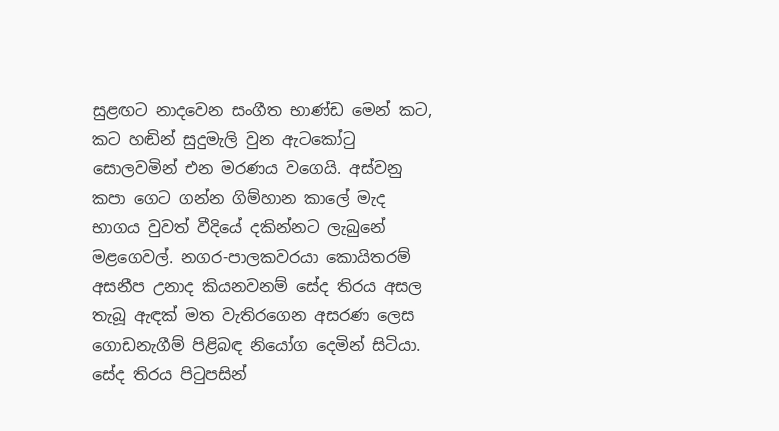සුළඟට නාදවෙන සංගීත භාණ්ඩ මෙන් කට, කට හඬින් සුදුමැලි වුන ඇටකෝටු  සොලවමින් එන මරණය වගෙයි. අස්වනු කපා ගෙට ගන්න ගිම්හාන කාලේ මැද භාගය වුවත් වීදියේ දකින්නට ලැබුනේ මළගෙවල්. නගර-පාලකවරයා කොයිතරම් අසනීප උනාද කියනවනම් සේද තිරය අසල තැබූ ඇඳක් මත වැතිරගෙන අසරණ ලෙස ගොඩනැගීම් පිළිබඳ නියෝග දෙමින් සිටියා. සේද තිරය පිටුපසින්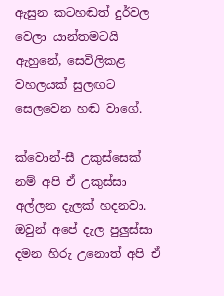ඇසුන කටහඬත් දුර්වල වෙලා යාන්තමටයි ඇහුනේ, සෙවිලිකළ වහලයක් සුලඟට සෙලවෙන හඬ වාගේ.

ක්වොන්-සී උකුස්සෙක් නම් අපි ඒ උකුස්සා අල්ලන දැලක් හදනවා. ඔවුන් අපේ දැල පුලුස්සා දමන හිරු උනොත් අපි ඒ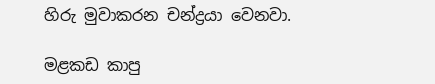හිරු මුවාකරන චන්ද්‍රයා වෙනවා.

මළකඩ කාපු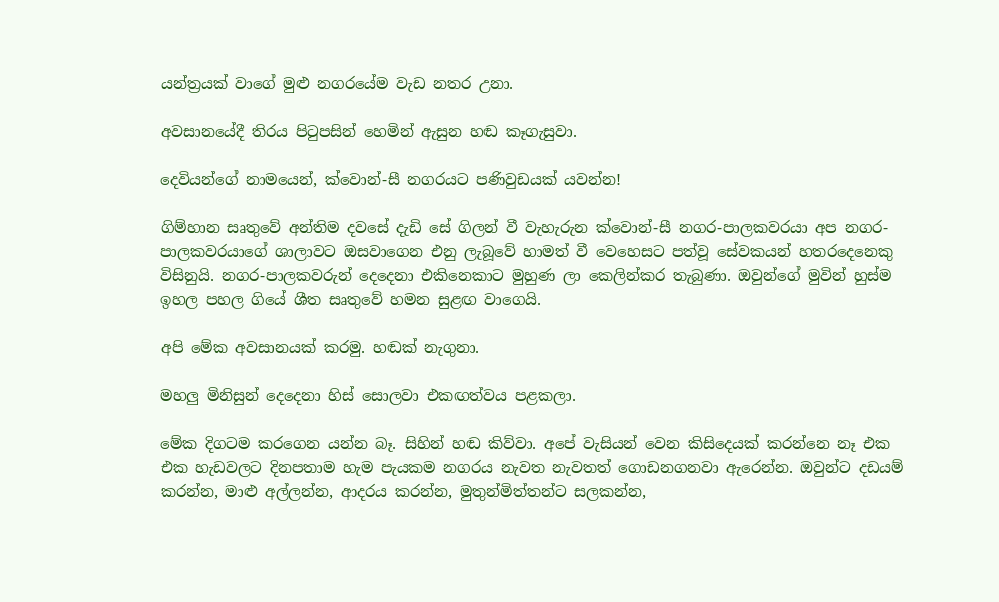යන්ත්‍රයක් වාගේ මුළු නගරයේම වැඩ නතර උනා.

අවසානයේදී තිරය පිටුපසින් හෙමින් ඇසුන හඬ කෑගැසුවා.

දෙවියන්ගේ නාමයෙන්, ක්වොන්-සී නගරයට පණිවුඩයක් යවන්න!

ගිම්හාන සෘතුවේ අන්තිම දවසේ දැඩි සේ ගිලන් වී වැහැරුන ක්වොන්-සී නගර-පාලකවරයා අප නගර-පාලකවරයාගේ ශාලාවට ඔසවාගෙන එනු ලැබූවේ හාමත් වී වෙහෙසට පත්වූ සේවකයන් හතරදෙනෙකු විසිනුයි. නගර-පාලකවරුන් දෙදෙනා එකිනෙකාට මුහුණ ලා කෙලින්කර තැබුණා. ඔවුන්ගේ මුවින් හුස්ම ඉහල පහල ගියේ ශීත සෘතුවේ හමන සුළඟ වාගෙයි.

අපි මේක අවසානයක් කරමු. හඬක් නැගුනා.

මහලු මිනිසුන් දෙදෙනා හිස් සොලවා එකඟත්වය පළකලා.

මේක දිගටම කරගෙන යන්න බෑ. සිහින් හඬ කිව්වා. අපේ වැසියන් වෙන කිසිදෙයක් කරන්නෙ නෑ එක එක හැඩවලට දිනපතාම හැම පැයකම නගරය නැවත නැවතත් ගොඩනගනවා ඇරෙන්න. ඔවුන්ට දඩයම් කරන්න, මාළු අල්ලන්න, ආදරය කරන්න, මුතුන්මිත්තන්ට සලකන්න,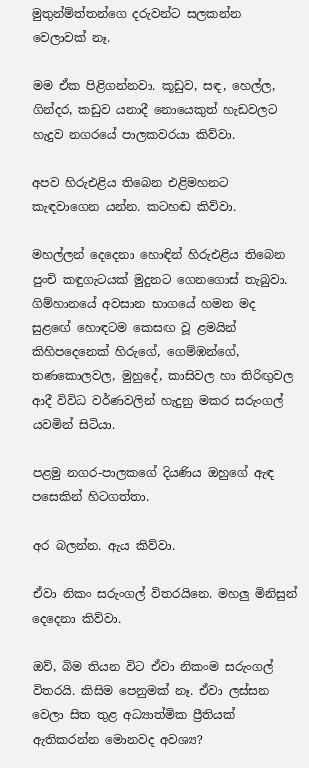මුතුන්ම්ත්තන්ගෙ දරුවන්ට සලකන්න වෙලාවක් නෑ.

මම ඒක පිළිගන්නවා. කූඩුව, සඳ, හෙල්ල, ගින්දර, කඩුව යනාදී නොයෙකුත් හැඩවලට හැදුව නගරයේ පාලකවරයා කිව්වා.

අපව හිරුඑළිය තිබෙන එළිමහනට කැඳවාගෙන යන්න. කටහඬ කිව්වා.

මහල්ලන් දෙදෙනා හොඳින් හිරුඑළිය තිබෙන පුංචි කඳුගැටයක් මුදුනට ගෙනගොස් තැබුවා. ගිම්හානයේ අවසාන භාගයේ හමන මද සුළඟේ හොඳටම කෙසඟ වූ ළමයින් කිහිපදෙනෙක් හිරුගේ, ගෙම්ඹන්ගේ, තණකොලවල, මුහුදේ, කාසිවල හා තිරිඟුවල ආදී විවිධ වර්ණවලින් හැදුනු මකර සරුංගල් යවමින් සිටියා.

පළමු නගර-පාලකගේ දියණිය ඔහුගේ ඇඳ පසෙකින් හිටගත්තා.

අර බලන්න. ඇය කිව්වා.

ඒවා නිකං සරුංගල් විතරයිනෙ. මහලු මිනිසුන් දෙදෙනා කිව්වා.

ඔව්, බිම තියන විට ඒවා නිකංම සරුංගල් විතරයි. කිසිම පෙනුමක් නෑ. ඒවා ලස්සන වෙලා සිත තුළ අධ්‍යාත්මික ප්‍රීතියක් ඇතිකරන්න මොනවද අවශ්‍ය?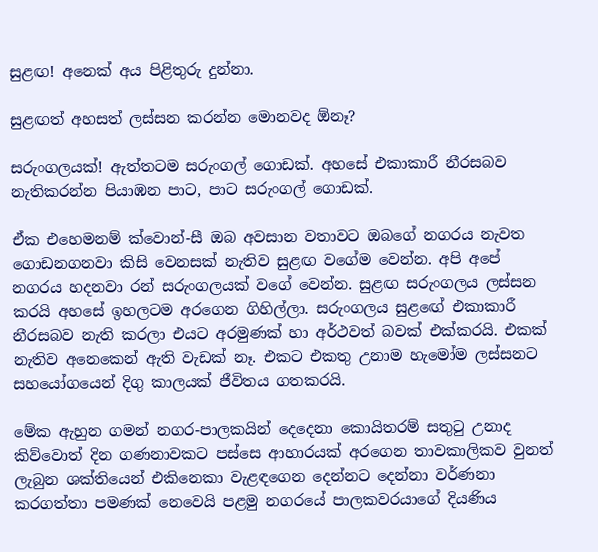සුළඟ! අනෙක් අය පිළිතුරු දුන්නා.

සුළඟත් අහසත් ලස්සන කරන්න මොනවද ඕනෑ?

සරුංගලයක්! ඇත්තටම සරුංගල් ගොඩක්. අහසේ එකාකාරී නීරසබව නැතිකරන්න පියාඹන පාට, පාට සරුංගල් ගොඩක්.

ඒක එහෙමනම් ක්වොන්-සී ඔබ අවසාන වතාවට ඔබගේ නගරය නැවත ගොඩනගනවා කිසි වෙනසක් නැතිව සුළඟ වගේම වෙන්න. අපි අපේ නගරය හදනවා රන් සරුංගලයක් වගේ වෙන්න. සුළඟ සරුංගලය ලස්සන කරයි අහසේ ඉහලටම අරගෙන ගිහිල්ලා. සරුංගලය සුළඟේ එකාකාරී නීරසබව නැති කරලා එයට අරමුණක් හා අර්ථවත් බවක් එක්කරයි. එකක් නැතිව අනෙකෙන් ඇති වැඩක් නෑ. එකට එකතු උනාම හැමෝම ලස්සනට සහයෝගයෙන් දිගු කාලයක් ජීවිතය ගතකරයි.

මේක ඇහුන ගමන් නගර-පාලකයින් දෙදෙනා කොයිතරම් සතුටු උනාද කිව්වොත් දින ගණනාවකට පස්සෙ ආහාරයක් අරගෙන තාවකාලිකව වුනත් ලැබුන ශක්තියෙන් එකිනෙකා වැළඳගෙන දෙන්නට දෙන්නා වර්ණනා කරගත්තා පමණක් නෙවෙයි පළමු නගරයේ පාලකවරයාගේ දියණිය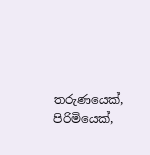තරුණයෙක්, පිරිමියෙක්,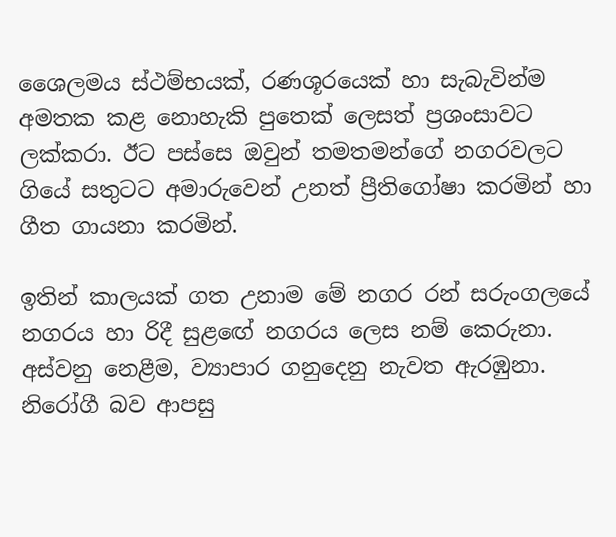ශෛලමය ස්ථම්භයක්, රණශූරයෙක් හා සැබැවින්ම අමතක කළ නොහැකි පුතෙක් ලෙසත් ප්‍රශංසාවට ලක්කරා. ඊට පස්සෙ ඔවුන් තමතමන්ගේ නගරවලට ගියේ සතුටට අමාරුවෙන් උනත් ප්‍රීතිගෝෂා කරමින් හා ගීත ගායනා කරමින්.

ඉතින් කාලයක් ගත උනාම මේ නගර රන් සරුංගලයේ නගරය හා රිදී සුළඟේ නගරය ලෙස නම් කෙරුනා. අස්වනු නෙළීම, ව්‍යාපාර ගනුදෙනු නැවත ඇරඹුනා. නිරෝගී බව ආපසු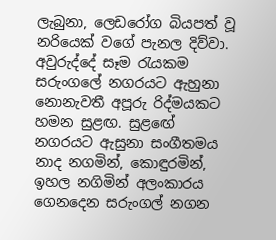ලැබුනා, ලෙඩරෝග බියපත් වූ නරියෙක් වගේ පැනල දිව්වා. අවුරුද්දේ සෑම රැයකම සරුංගලේ නගරයට ඇහුනා නොනැවතී අපූරු රිද්මයකට හමන සුළඟ. සුළඟේ නගරයට ඇසුනා සංගීතමය නාද නගමින්, කොඳුරමින්, ඉහල නගිමින් අලංකාරය ගෙනදෙන සරුංගල් නගන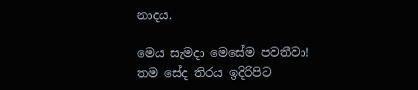නාදය.

මෙය සැමදා මෙසේම පවතීවා!  තම සේද තිරය ඉදිරිපිට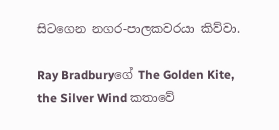සිටගෙන නගර-පාලකවරයා කිව්වා.

Ray Bradburyගේ The Golden Kite, the Silver Wind කතාවේ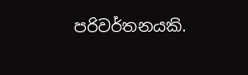පරිවර්තනයකි.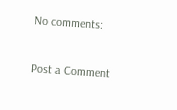No comments:

Post a Comment